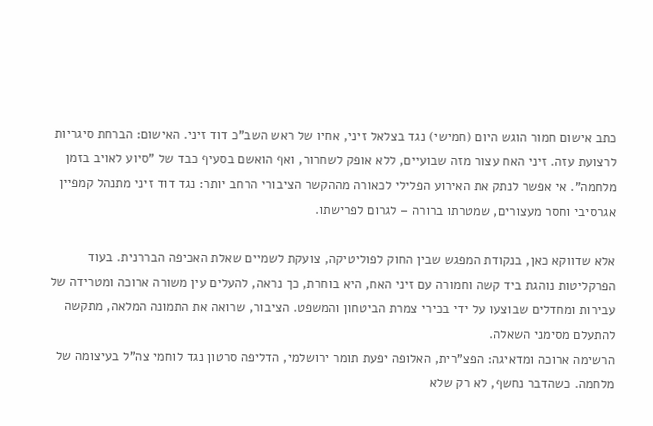כתב אישום חמור הוגש היום (חמישי) נגד בצלאל זיני, אחיו של ראש השב"כ דוד זיני. האישום: הברחת סיגריות לרצועת עזה. זיני האח עצור מזה שבועיים, ללא אופק לשחרור, ואף הואשם בסעיף כבד של "סיוע לאויב בזמן מלחמה". אי אפשר לנתק את האירוע הפלילי לכאורה מההקשר הציבורי הרחב יותר: נגד דוד זיני מתנהל קמפיין אגרסיבי וחסר מעצורים, שמטרתו ברורה – לגרום לפרישתו.

אלא שדווקא כאן, בנקודת המפגש שבין החוק לפוליטיקה, צועקת לשמיים שאלת האכיפה הבררנית. בעוד הפרקליטות נוהגת ביד קשה וחמורה עם זיני האח, היא בוחרת, כך נראה, להעלים עין משורה ארוכה ומטרידה של עבירות ומחדלים שבוצעו על ידי בכירי צמרת הביטחון והמשפט. הציבור, שרואה את התמונה המלאה, מתקשה להתעלם מסימני השאלה.
הרשימה ארוכה ומדאיגה: הפצ"רית, האלופה יפעת תומר ירושלמי, הדליפה סרטון נגד לוחמי צה"ל בעיצומה של מלחמה. כשהדבר נחשף, לא רק שלא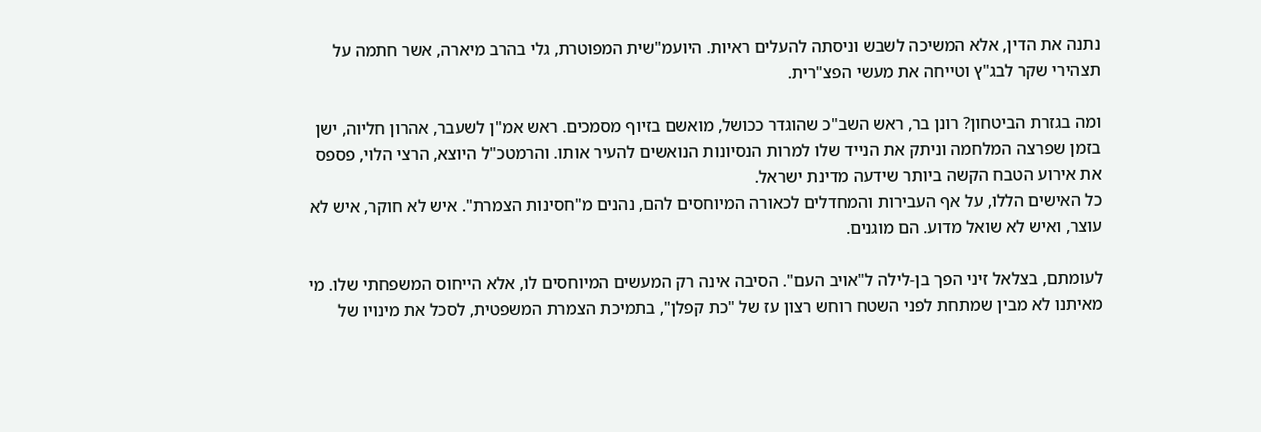נתנה את הדין, אלא המשיכה לשבש וניסתה להעלים ראיות. היועמ"שית המפוטרת, גלי בהרב מיארה, אשר חתמה על תצהירי שקר לבג"ץ וטייחה את מעשי הפצ"רית.

ומה בגזרת הביטחון? רונן בר, ראש השב"כ שהוגדר ככושל, מואשם בזיוף מסמכים. ראש אמ"ן לשעבר, אהרון חליוה, ישן בזמן שפרצה המלחמה וניתק את הנייד שלו למרות הנסיונות הנואשים להעיר אותו. והרמטכ"ל היוצא, הרצי הלוי, פספס את אירוע הטבח הקשה ביותר שידעה מדינת ישראל.
כל האישים הללו, על אף העבירות והמחדלים לכאורה המיוחסים להם, נהנים מ"חסינות הצמרת". איש לא חוקר, איש לא עוצר, ואיש לא שואל מדוע. הם מוגנים.

לעומתם, בצלאל זיני הפך בן-לילה ל"אויב העם". הסיבה אינה רק המעשים המיוחסים לו, אלא הייחוס המשפחתי שלו. מי מאיתנו לא מבין שמתחת לפני השטח רוחש רצון עז של "כת קפלן", בתמיכת הצמרת המשפטית, לסכל את מינויו של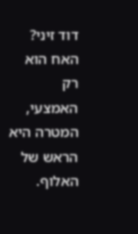דוד זיני? האח הוא רק האמצעי, המטרה היא הראש של האלוף.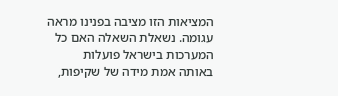המציאות הזו מציבה בפנינו מראה עגומה. נשאלת השאלה האם כל המערכות בישראל פועלות באותה אמת מידה של שקיפות,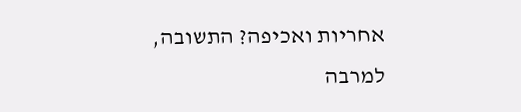אחריות ואכיפה? התשובה, למרבה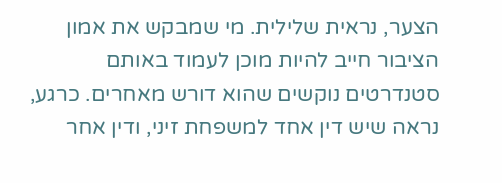הצער, נראית שלילית. מי שמבקש את אמון הציבור חייב להיות מוכן לעמוד באותם סטנדרטים נוקשים שהוא דורש מאחרים. כרגע, נראה שיש דין אחד למשפחת זיני, ודין אחר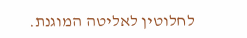לחלוטין לאליטה המוגנת.